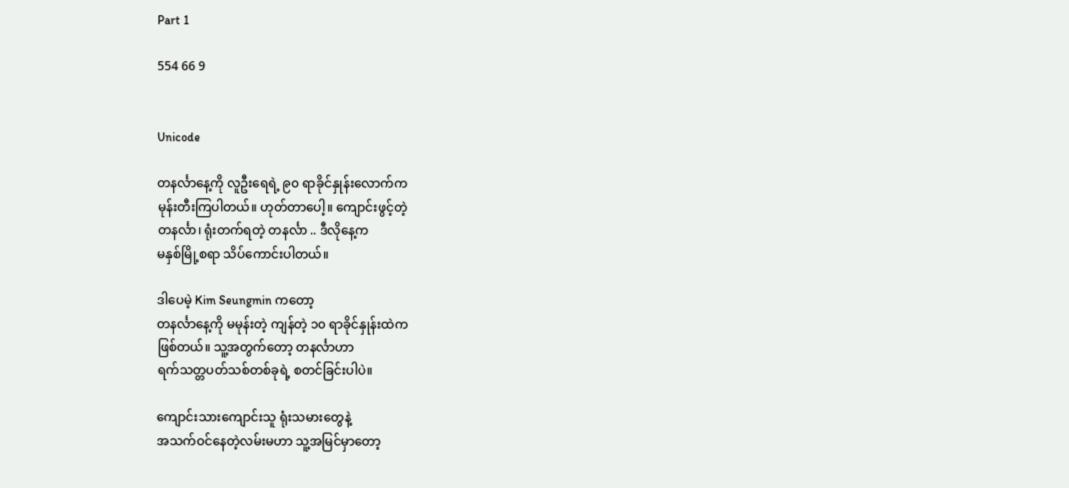Part 1

554 66 9


Unicode

တနင်္လာနေ့ကို လူဦးရေရဲ့ ၉၀ ရာခိုင်နှုန်းလောက်က
မုန်းတီးကြပါတယ်။ ဟုတ်တာပေါ့။ ကျောင်းဖွင့်တဲ့
တနင်္လာ၊ ရုံးတက်ရတဲ့ တနင်္လာ .. ဒီလိုနေ့က
မနှစ်မြို့စရာ သိပ်ကောင်းပါတယ်။

ဒါပေမဲ့ Kim Seungmin ကတော့
တနင်္လာနေ့ကို မမုန်းတဲ့ ကျန်တဲ့ ၁၀ ရာခိုင်နှုန်းထဲက
ဖြစ်တယ်။ သူ့အတွက်တော့ တနင်္လာဟာ
ရက်သတ္တပတ်သစ်တစ်ခုရဲ့ စတင်ခြင်းပါပဲ။

ကျောင်းသားကျောင်းသူ ရုံးသမားတွေနဲ့
အသက်ဝင်နေတဲ့လမ်းမဟာ သူ့အမြင်မှာတော့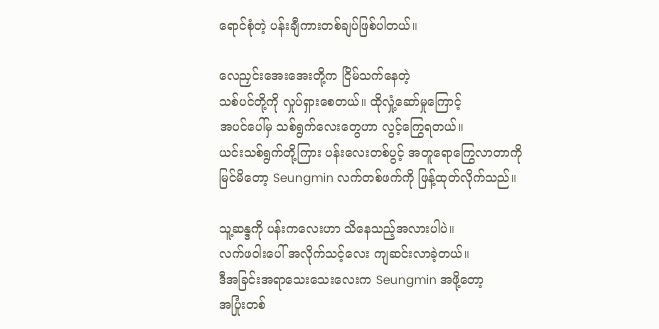ရောင်စုံတဲ့ ပန်းချီကားတစ်ချပ်ဖြစ်ပါတယ်။

လေညှင်းအေးအေးတို့က ငြိမ်သက်နေတဲ့
သစ်ပင်တို့ကို လှုပ်ရှားစေတယ်။ ထိုလှုံ့ဆော်မှုကြောင့်
အပင်ပေါ်မှ သစ်ရွက်လေးတွေဟာ လွင့်ကြွေရတယ်။
ယင်းသစ်ရွက်တို့ကြား ပန်းလေးတစ်ပွင့် အတူရောကြွေလာတာကို
မြင်မိတော့ Seungmin လက်တစ်ဖက်ကို ဖြန့်ထုတ်လိုက်သည်။

သူ့ဆန္ဒကို ပန်းကလေးဟာ သိနေသည့်အလားပါပဲ။
လက်ဖဝါးပေါ် အလိုက်သင့်လေး ကျဆင်းလာခဲ့တယ်။
ဒီအခြင်းအရာသေးသေးလေးက Seungmin အဖို့တော့
အပြုံးတစ်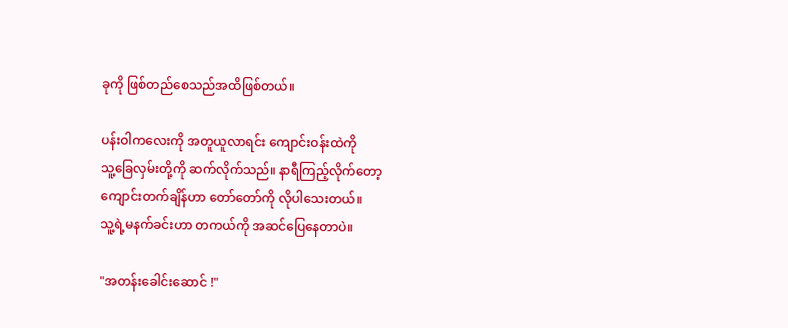ခုကို ဖြစ်တည်စေသည်အထိဖြစ်တယ်။

ပန်းဝါကလေးကို အတူယူလာရင်း ကျောင်းဝန်းထဲကို
သူ့ခြေလှမ်းတို့ကို ဆက်လိုက်သည်။ နာရီကြည့်လိုက်တော့
ကျောင်းတက်ချိန်ဟာ တော်တော်ကို လိုပါသေးတယ်။
သူ့ရဲ့မနက်ခင်းဟာ တကယ်ကို အဆင်ပြေနေတာပဲ။

"အတန်းခေါင်းဆောင် !"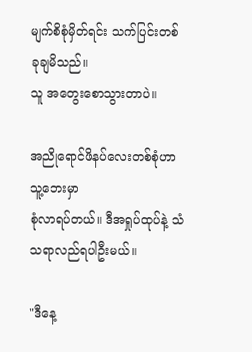မျက်စိစုံမှိတ်ရင်း သက်ပြင်းတစ်ခုချမိသည်။
သူ အတွေးစောသွားတာပဲ။

အညိုရောင်ဖိနပ်လေးတစ်စုံဟာ သူ့ဘေးမှာ
စုံလာရပ်တယ်။ ဒီအရှုပ်ထုပ်နဲ့ သံသရာလည်ရပါဦးမယ်။

"ဒီနေ့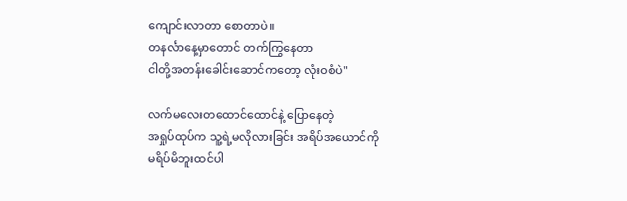ကျောင်းလာတာ စောတာပဲ။
တနင်္လာနေ့မှာတောင် တက်ကြွနေတာ
ငါတို့အတန်းခေါင်းဆောင်ကတော့ လုံးဝစံပဲ"

လက်မလေးတထောင်ထောင်နဲ့ ပြောနေတဲ့
အရှုပ်ထုပ်က သူ့ရဲ့မလိုလားခြင်း အရိပ်အယောင်ကို
မရိပ်မိဘူးထင်ပါ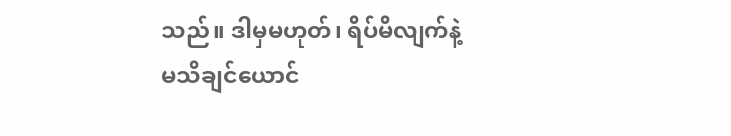သည်။ ဒါမှမဟုတ်၊ ရိပ်မိလျက်နဲ့
မသိချင်ယောင်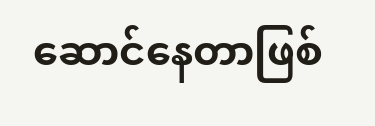ဆောင်နေတာဖြစ်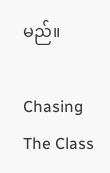မည်။

Chasing The Class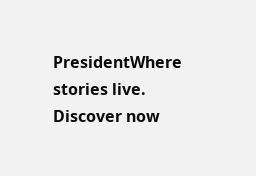PresidentWhere stories live. Discover now